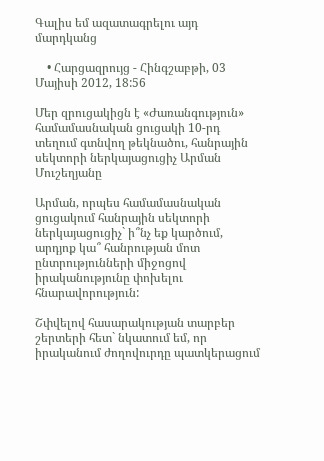Գալիս եմ ազատագրելու այդ մարդկանց

    • Հարցազրույց - Հինգշաբթի, 03 Մայիսի 2012, 18:56

Մեր զրուցակիցն է «Ժառանգություն» համամասնական ցուցակի 10-րդ տեղում գտնվող թեկնածու, հանրային սեկտորի ներկայացուցիչ Արման Մուշեղյանը

Արման, որպես համամասնական ցուցակում հանրային սեկտորի ներկայացուցիչ` ի՞նչ եք կարծում, արդյոք կա՞ հանրության մոտ ընտրությունների միջոցով իրականությունը փոխելու հնարավորություն:

Շփվելով հասարակության տարբեր շերտերի հետ` նկատում եմ, որ իրականում ժողովուրդը պատկերացում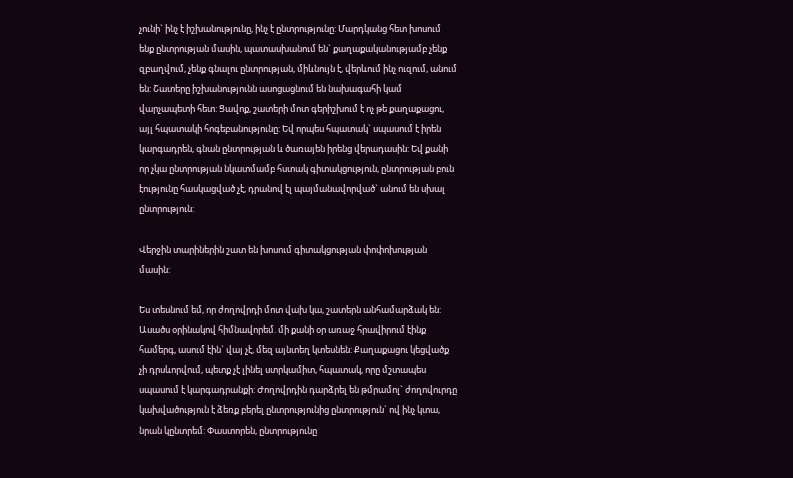չունի` ինչ է իշխանությունը, ինչ է ընտրությունը: Մարդկանց հետ խոսում ենք ընտրության մասին, պատասխանում են` քաղաքականությամբ չենք զբաղվում, չենք գնալու ընտրության, միևնույն է, վերևում ինչ ուզում, անում են: Շատերը իշխանությունն ասոցացնում են նախագահի կամ վարչապետի հետ: Ցավոք, շատերի մոտ գերիշխում է ոչ թե քաղաքացու, այլ հպատակի հոգեբանությունը: Եվ որպես հպատակ` սպասում է իրեն կարգադրեն, գնան ընտրության և ծառայեն իրենց վերադասին: Եվ քանի որ չկա ընտրության նկատմամբ հստակ գիտակցություն, ընտրության բուն էությունը հասկացված չէ, դրանով էլ պայմանավորված` անում են սխալ ընտրություն:

Վերջին տարիներին շատ են խոսում գիտակցության փոփոխության մասին:

Ես տեսնում եմ, որ ժողովրդի մոտ վախ կա, շատերն անհամարձակ են: Ասածս օրինակով հիմնավորեմ. մի քանի օր առաջ հրավիրում էինք համերգ, ասում էին` վայ չէ, մեզ այնտեղ կտեսնեն: Քաղաքացու կեցվածք չի դրսևորվում, պետք չէ լինել ստրկամիտ, հպատակ, որը մշտապես սպասում է կարգադրանքի: Ժողովրդին դարձրել են թմրամոլ` ժողովուրդը կախվածություն է ձեռք բերել ընտրությունից ընտրություն` ով ինչ կտա, նրան կընտրեմ: Փաստորեն, ընտրությունը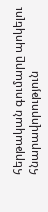հերթական գումարը պոկելու հնարավորություն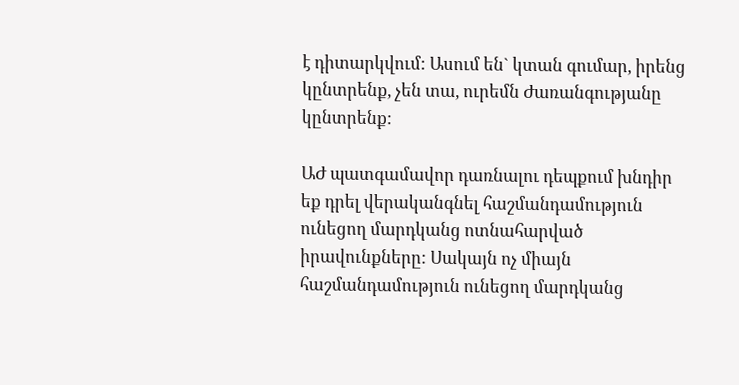է դիտարկվում: Ասում են` կտան գումար, իրենց կընտրենք, չեն տա, ուրեմն Ժառանգությանը կընտրենք:

ԱԺ պատգամավոր դառնալու դեպքում խնդիր եք դրել վերականգնել հաշմանդամություն ունեցող մարդկանց ոտնահարված իրավունքները: Սակայն ոչ միայն հաշմանդամություն ունեցող մարդկանց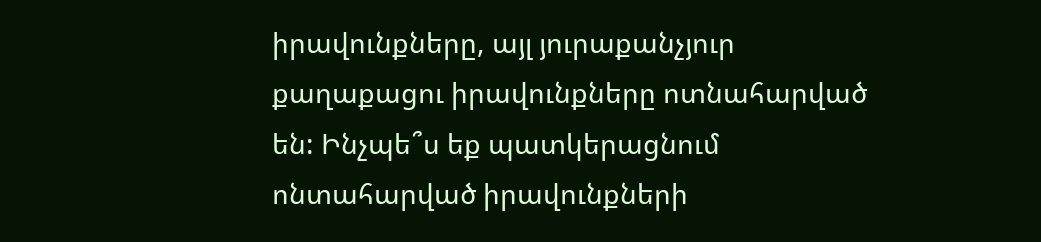իրավունքները, այլ յուրաքանչյուր քաղաքացու իրավունքները ոտնահարված են: Ինչպե՞ս եք պատկերացնում ոնտահարված իրավունքների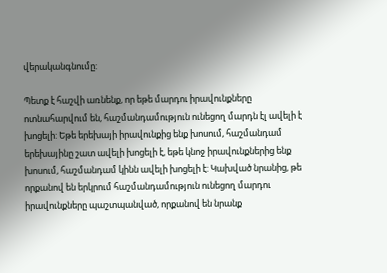վերականգնումը:

Պետք է հաշվի առնենք, որ եթե մարդու իրավունքները ոտնահարվում են, հաշմանդամություն ունեցող մարդն էլ ավելի է խոցելի: Եթե երեխայի իրավունքից ենք խոսում, հաշմանդամ երեխայինը շատ ավելի խոցելի է, եթե կնոջ իրավունքներից ենք խոսում, հաշմանդամ կինն ավելի խոցելի է: Կախված նրանից, թե որքանով են երկրում հաշմանդամություն ունեցող մարդու իրավունքները պաշտպանված, որքանով են նրանք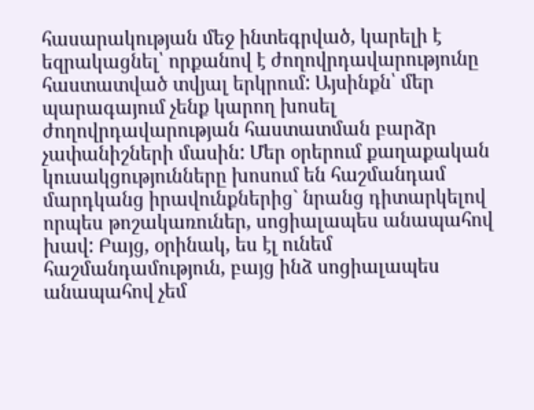հասարակության մեջ ինտեգրված, կարելի է եզրակացնել՝ որքանով է ժողովրդավարությունը հաստատված տվյալ երկրում: Այսինքն՝ մեր պարագայում չենք կարող խոսել ժողովրդավարության հաստատման բարձր չափանիշների մասին: Մեր օրերում քաղաքական կուսակցությունները խոսում են հաշմանդամ մարդկանց իրավունքներից` նրանց դիտարկելով որպես թոշակառուներ, սոցիալապես անապահով խավ: Բայց, օրինակ, ես էլ ունեմ հաշմանդամություն, բայց ինձ սոցիալապես անապահով չեմ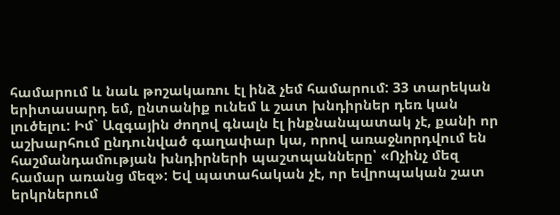համարում և նաև թոշակառու էլ ինձ չեմ համարում: 33 տարեկան երիտասարդ եմ, ընտանիք ունեմ և շատ խնդիրներ դեռ կան լուծելու: Իմ` Ազգային ժողով գնալն էլ ինքնանպատակ չէ, քանի որ աշխարհում ընդունված գաղափար կա, որով առաջնորդվում են հաշմանդամության խնդիրների պաշտպանները՝ «Ոչինչ մեզ համար առանց մեզ»: Եվ պատահական չէ, որ եվրոպական շատ երկրներում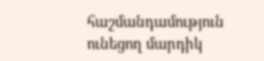հաշմանդամություն ունեցող մարդիկ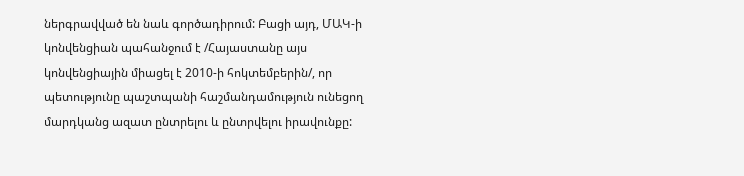ներգրավված են նաև գործադիրում: Բացի այդ, ՄԱԿ-ի կոնվենցիան պահանջում է /Հայաստանը այս կոնվենցիային միացել է 2010-ի հոկտեմբերին/, որ պետությունը պաշտպանի հաշմանդամություն ունեցող մարդկանց ազատ ընտրելու և ընտրվելու իրավունքը: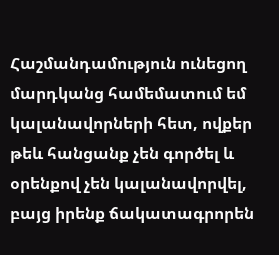Հաշմանդամություն ունեցող մարդկանց համեմատում եմ կալանավորների հետ, ովքեր թեև հանցանք չեն գործել և օրենքով չեն կալանավորվել, բայց իրենք ճակատագրորեն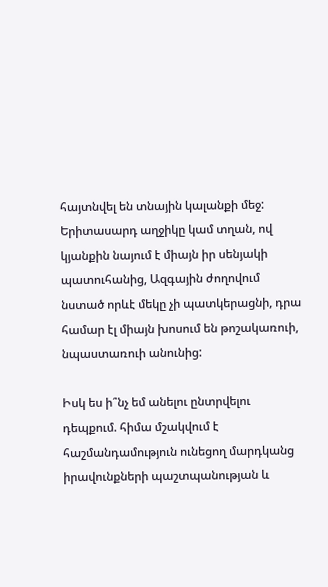հայտնվել են տնային կալանքի մեջ: Երիտասարդ աղջիկը կամ տղան, ով կյանքին նայում է միայն իր սենյակի պատուհանից, Ազգային ժողովում նստած որևէ մեկը չի պատկերացնի, դրա համար էլ միայն խոսում են թոշակառուի, նպաստառուի անունից:

Իսկ ես ի՞նչ եմ անելու ընտրվելու դեպքում. հիմա մշակվում է հաշմանդամություն ունեցող մարդկանց իրավունքների պաշտպանության և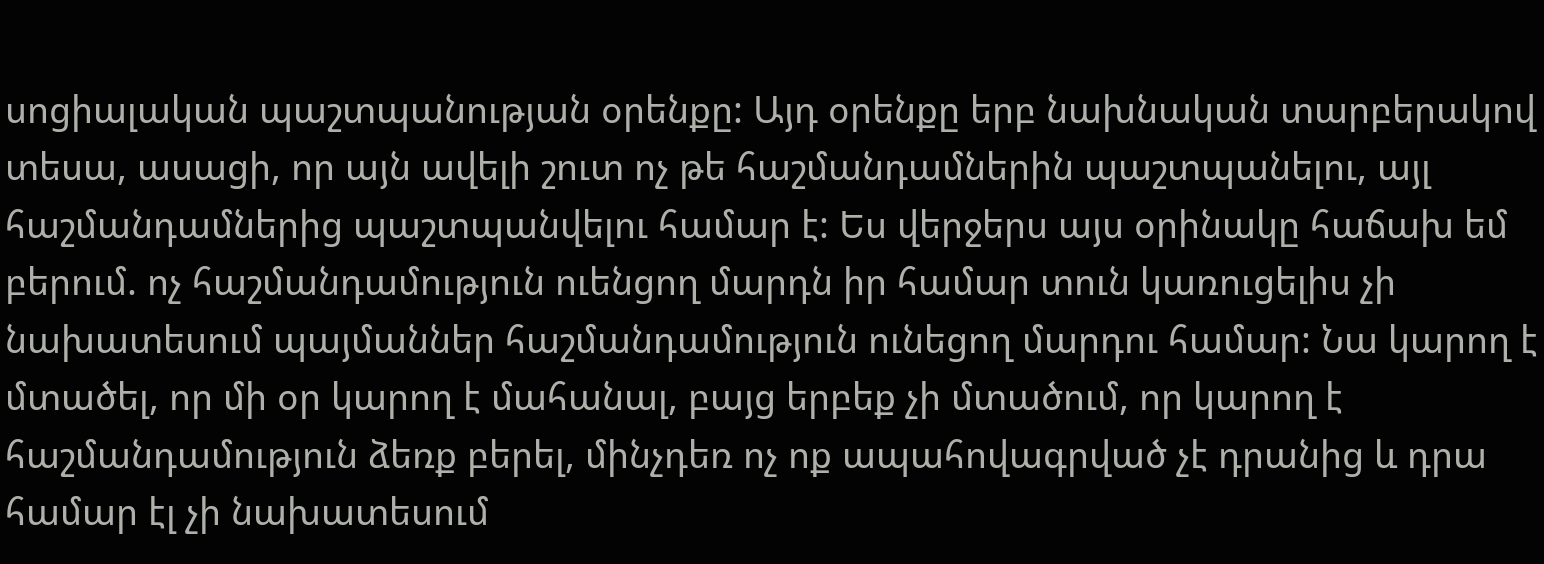սոցիալական պաշտպանության օրենքը: Այդ օրենքը երբ նախնական տարբերակով տեսա, ասացի, որ այն ավելի շուտ ոչ թե հաշմանդամներին պաշտպանելու, այլ հաշմանդամներից պաշտպանվելու համար է: Ես վերջերս այս օրինակը հաճախ եմ բերում. ոչ հաշմանդամություն ուենցող մարդն իր համար տուն կառուցելիս չի նախատեսում պայմաններ հաշմանդամություն ունեցող մարդու համար: Նա կարող է մտածել, որ մի օր կարող է մահանալ, բայց երբեք չի մտածում, որ կարող է հաշմանդամություն ձեռք բերել, մինչդեռ ոչ ոք ապահովագրված չէ դրանից և դրա համար էլ չի նախատեսում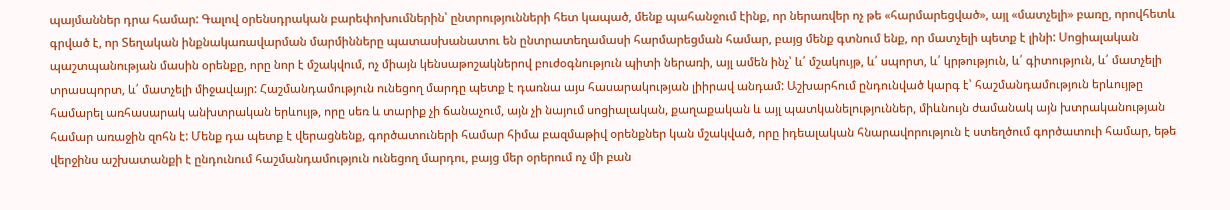պայմաններ դրա համար: Գալով օրենսդրական բարեփոխումներին՝ ընտրությունների հետ կապած, մենք պահանջում էինք, որ ներառվեր ոչ թե «հարմարեցված», այլ «մատչելի» բառը, որովհետև գրված է, որ Տեղական ինքնակառավարման մարմինները պատասխանատու են ընտրատեղամասի հարմարեցման համար, բայց մենք գտնում ենք, որ մատչելի պետք է լինի: Սոցիալական պաշտպանության մասին օրենքը, որը նոր է մշակվում, ոչ միայն կենսաթոշակներով բուժօգնություն պիտի ներառի, այլ ամեն ինչ՝ և՛ մշակույթ, և՛ սպորտ, և՛ կրթություն, և՛ գիտություն, և՛ մատչելի տրասպորտ, և՛ մատչելի միջավայր: Հաշմանդամություն ունեցող մարդը պետք է դառնա այս հասարակության լիիրավ անդամ: Աշխարհում ընդունված կարգ է՝ հաշմանդամություն երևույթը համարել առհասարակ անխտրական երևույթ, որը սեռ և տարիք չի ճանաչում, այն չի նայում սոցիալական, քաղաքական և այլ պատկանելություններ, միևնույն ժամանակ այն խտրականության համար առաջին զոհն է: Մենք դա պետք է վերացնենք, գործատուների համար հիմա բազմաթիվ օրենքներ կան մշակված, որը իդեալական հնարավորություն է ստեղծում գործատուի համար, եթե վերջինս աշխատանքի է ընդունում հաշմանդամություն ունեցող մարդու, բայց մեր օրերում ոչ մի բան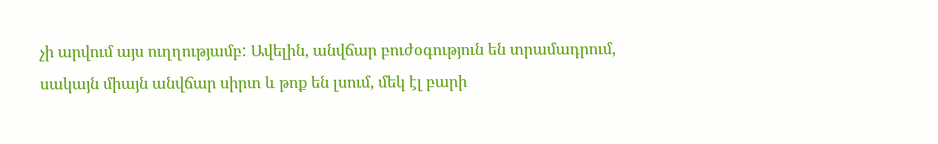չի արվում այս ուղղությամբ: Ավելին, անվճար բուժօգություն են տրամադրում, սակայն միայն անվճար սիրտ և թոք են լսում, մեկ էլ բարի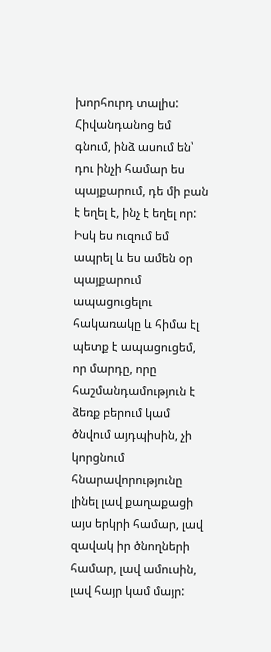խորհուրդ տալիս: Հիվանդանոց եմ գնում, ինձ ասում են՝ դու ինչի համար ես պայքարում, դե մի բան է եղել է, ինչ է եղել որ: Իսկ ես ուզում եմ ապրել և ես ամեն օր պայքարում ապացուցելու հակառակը և հիմա էլ պետք է ապացուցեմ, որ մարդը, որը հաշմանդամություն է ձեռք բերում կամ ծնվում այդպիսին, չի կորցնում հնարավորությունը լինել լավ քաղաքացի այս երկրի համար, լավ զավակ իր ծնողների համար, լավ ամուսին, լավ հայր կամ մայր: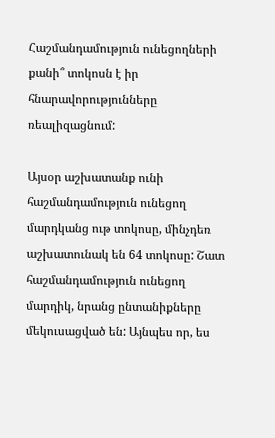Հաշմանդամություն ունեցողների քանի՞ տոկոսն է իր հնարավորությունները ռեալիզացնում:

Այսօր աշխատանք ունի հաշմանդամություն ունեցող մարդկանց ութ տոկոսը, մինչդեռ աշխատունակ են 64 տոկոսը: Շատ հաշմանդամություն ունեցող մարդիկ, նրանց ընտանիքները մեկուսացված են: Այնպես որ, ես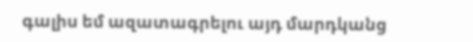գալիս եմ ազատագրելու այդ մարդկանց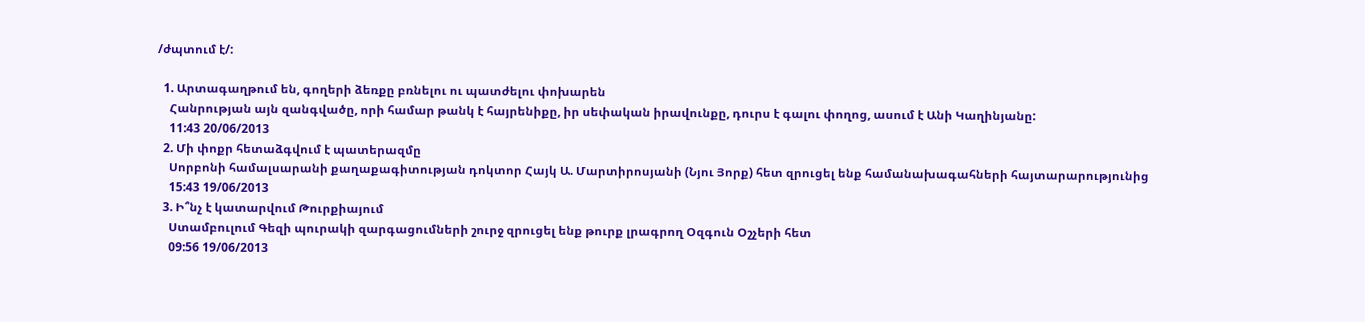/ժպտում է/:

  1. Արտագաղթում են, գողերի ձեռքը բռնելու ու պատժելու փոխարեն
    Հանրության այն զանգվածը, որի համար թանկ է հայրենիքը, իր սեփական իրավունքը, դուրս է գալու փողոց, ասում է Անի Կաղինյանը:
    11:43 20/06/2013
  2. Մի փոքր հետաձգվում է պատերազմը
    Սորբոնի համալսարանի քաղաքագիտության դոկտոր Հայկ Ա. Մարտիրոսյանի (Նյու Յորք) հետ զրուցել ենք համանախագահների հայտարարությունից
    15:43 19/06/2013
  3. Ի՞նչ է կատարվում Թուրքիայում
    Ստամբուլում Գեզի պուրակի զարգացումների շուրջ զրուցել ենք թուրք լրագրող Օզգուն Օշչերի հետ
    09:56 19/06/2013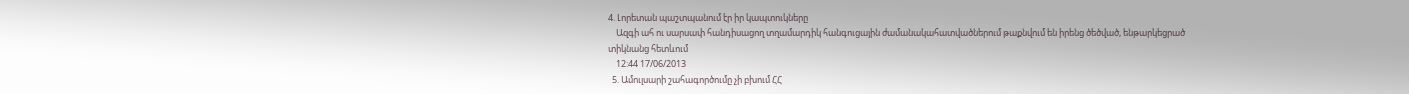4. Լորետան պաշտպանում էր իր կապտուկները
    Ազգի ահ ու սարսափ հանդիսացող տղամարդիկ հանգուցային ժամանակահատվածներում թաքնվում են իրենց ծեծված, ենթարկեցրած տիկնանց հետևում
    12:44 17/06/2013
  5. Ամուլսարի շահագործումը չի բխում ՀՀ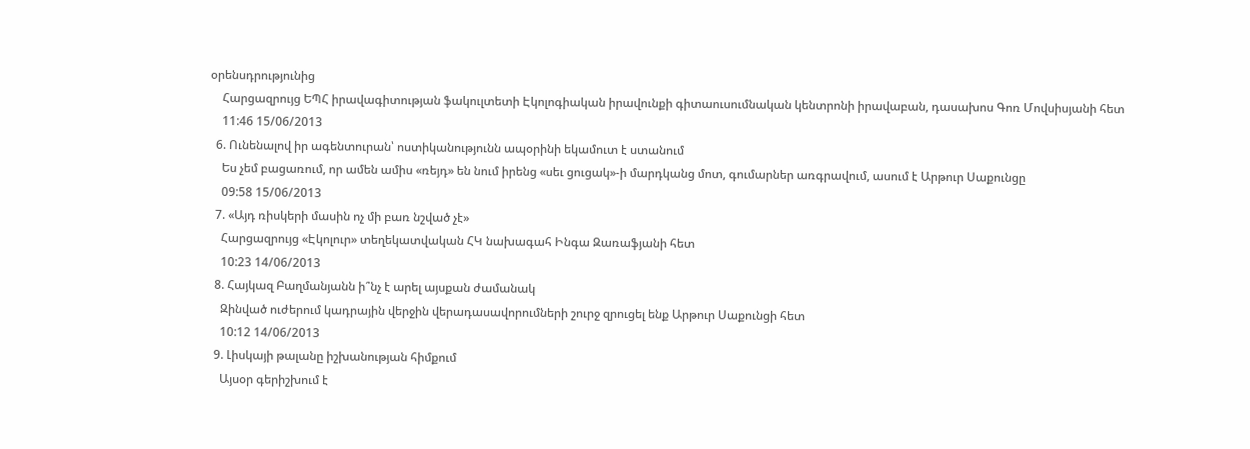օրենսդրությունից
    Հարցազրույց ԵՊՀ իրավագիտության ֆակուլտետի Էկոլոգիական իրավունքի գիտաուսումնական կենտրոնի իրավաբան, դասախոս Գոռ Մովսիսյանի հետ
    11:46 15/06/2013
  6. Ունենալով իր ագենտուրան՝ ոստիկանությունն ապօրինի եկամուտ է ստանում
    Ես չեմ բացառում, որ ամեն ամիս «ռեյդ» են նում իրենց «սեւ ցուցակ»-ի մարդկանց մոտ, գումարներ առգրավում, ասում է Արթուր Սաքունցը
    09:58 15/06/2013
  7. «Այդ ռիսկերի մասին ոչ մի բառ նշված չէ»
    Հարցազրույց «Էկոլուր» տեղեկատվական ՀԿ նախագահ Ինգա Զառաֆյանի հետ
    10:23 14/06/2013
  8. Հայկազ Բաղմանյանն ի՞նչ է արել այսքան ժամանակ
    Զինված ուժերում կադրային վերջին վերադասավորումների շուրջ զրուցել ենք Արթուր Սաքունցի հետ
    10:12 14/06/2013
  9. Լիսկայի թալանը իշխանության հիմքում
    Այսօր գերիշխում է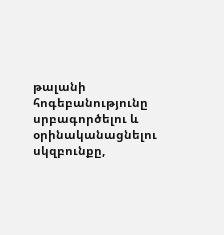թալանի հոգեբանությունը սրբագործելու և օրինականացնելու սկզբունքը,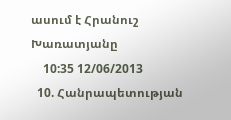ասում է Հրանուշ Խառատյանը
    10:35 12/06/2013
  10. Հանրապետության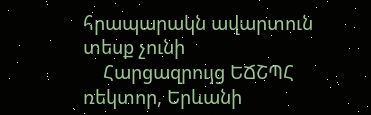հրապարակն ավարտուն տեսք չունի
    Հարցազրույց ԵՃՇՊՀ ռեկտոր, Երևանի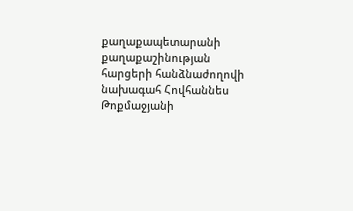քաղաքապետարանի քաղաքաշինության հարցերի հանձնաժողովի նախագահ Հովհաննես Թոքմաջյանի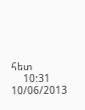հետ
    10:31 10/06/2013